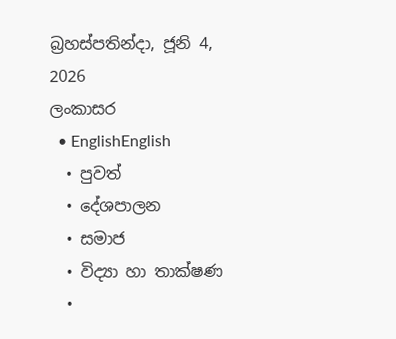බ්‍රහස්පතින්දා, ජූනි 4, 2026
ලංකාසර
  • EnglishEnglish
  • පුවත්
  • දේශපාලන
  • සමාජ
  • විද්‍යා හා තාක්ෂණ
  •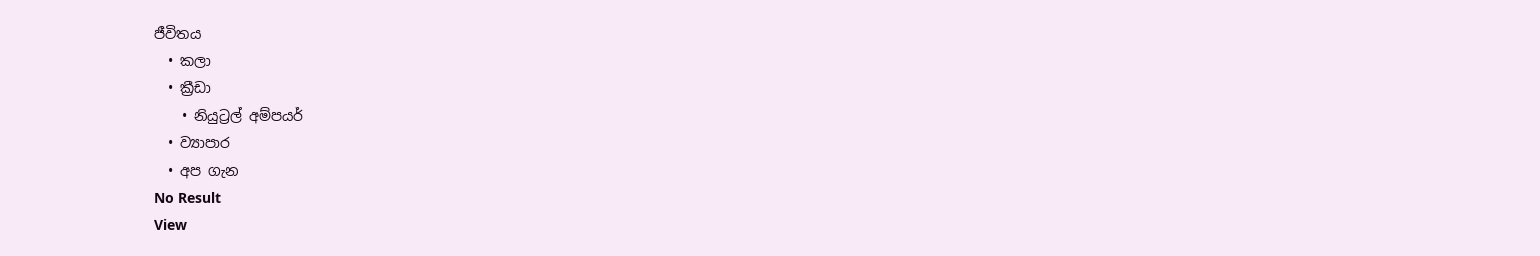ජීවිතය
  • කලා
  • ක්‍රීඩා
    • නියුට්‍රල් අම්පයර්
  • ව්‍යාපාර
  • අප ගැන
No Result
View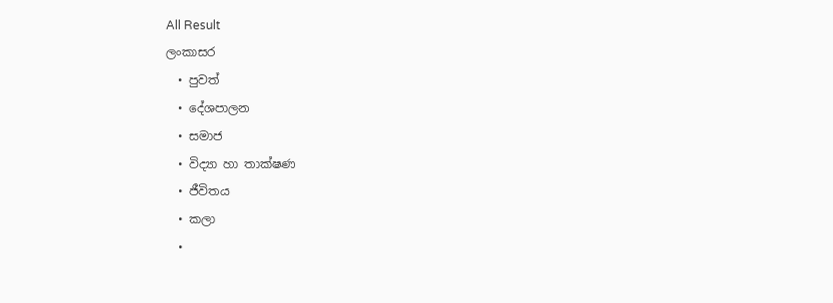All Result
ලංකාසර
  • පුවත්
  • දේශපාලන
  • සමාජ
  • විද්‍යා හා තාක්ෂණ
  • ජීවිතය
  • කලා
  •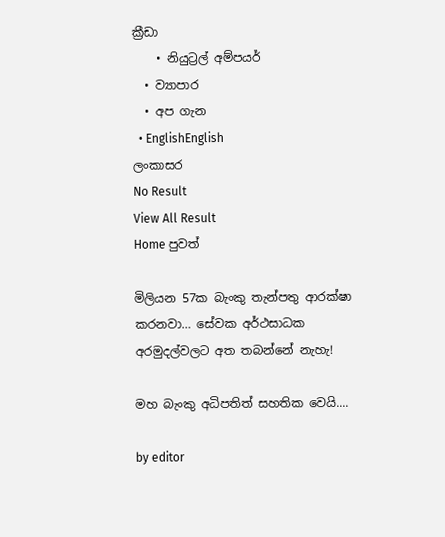ක්‍රීඩා
    • නියුට්‍රල් අම්පයර්
  • ව්‍යාපාර
  • අප ගැන
  • EnglishEnglish
ලංකාසර
No Result
View All Result
Home පුවත්

මිලියන 57ක බැංකු තැන්පතු ආරක්ෂා කරනවා… සේවක අර්ථසාධක අරමුදල්වලට අත තබන්නේ නැහැ!

මහ බැංකු අධිපතිත් සහතික වෙයි....

by editor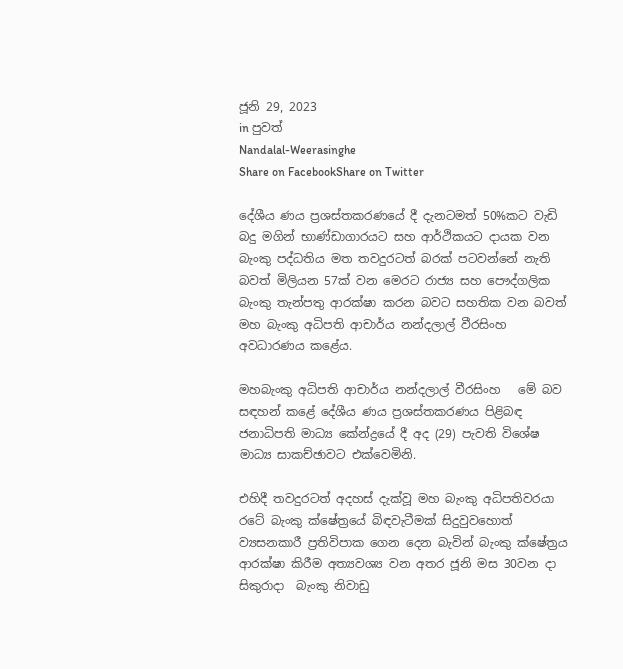ජූනි 29, 2023
in පුවත්
Nandalal-Weerasinghe
Share on FacebookShare on Twitter

දේශීය ණය ප්‍රශස්තකරණයේ දී දැනටමත් 50%කට වැඩි බදු මගින් භාණ්ඩාගාරයට සහ ආර්ථිකයට දායක වන බැංකු පද්ධතිය මත තවදුරටත් බරක් පටවන්නේ නැති බවත් මිලියන 57ක් වන මෙරට රාජ්‍ය සහ පෞද්ගලික බැංකු තැන්පතු ආරක්ෂා කරන බවට සහතික වන බවත් මහ බැංකු අධිපති ආචාර්ය නන්දලාල් වීරසිංහ  අවධාරණය කළේය.

මහබැංකු අධිපති ආචාර්ය නන්දලාල් වීරසිංහ   මේ බව සඳහන් කළේ දේශීය ණය ප්‍රශස්තකරණය පිළිබඳ  ජනාධිපති මාධ්‍ය කේන්ද්‍රයේ දී අද (29) පැවති විශේෂ මාධ්‍ය සාකච්ඡාවට එක්වෙමිනි.

එහිදී තවදුරටත් අදහස් දැක්වූ මහ බැංකු අධිපතිවරයා  රටේ බැංකු ක්ෂේත්‍රයේ බිඳවැටීමක් සිදුවුවහොත් ව්‍යසනකාරී ප්‍රතිවිපාක ගෙන දෙන බැවින් බැංකු ක්ෂේත්‍රය ආරක්ෂා කිරීම අත්‍යවශ්‍ය වන අතර ජූනි මස 30වන දා සිකුරාදා  බැංකු නිවාඩු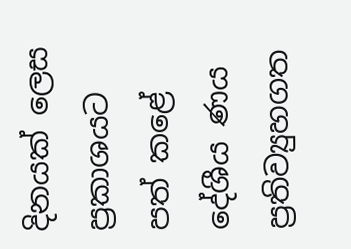දිනයක් ලෙස ප්‍රකාශයට පත් කළේ දේශීය ණය ප්‍රතිව්‍යුහගත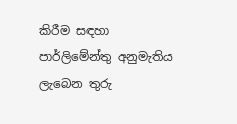කිරීම සඳහා පාර්ලිමේන්තු අනුමැතිය ලැබෙන තුරු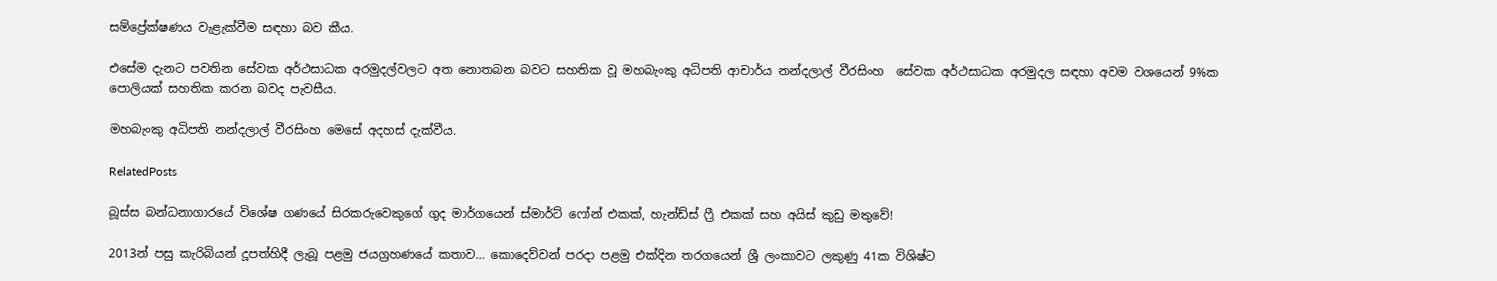සම්ප්‍රේක්ෂණය වැළැක්වීම සඳහා බව කීය.

එසේම දැනට පවතින සේවක අර්ථසාධක අරමුදල්වලට අත නොතබන බවට සහතික වූ මහබැංකු අධිපති ආචාර්ය නන්දලාල් වීරසිංහ  සේවක අර්ථසාධක අරමුදල සඳහා අවම වශයෙන් 9%ක පොලියක් සහතික කරන බවද පැවසීය.

මහබැංකු අධිපති නන්දලාල් වීරසිංහ මෙසේ අදහස් දැක්වීය.

RelatedPosts

බූස්ස බන්ධනාගාරයේ විශේෂ ගණයේ සිරකරුවෙකුගේ ගුද මාර්ගයෙන් ස්මාර්ට් ෆෝන් එකක්, හැන්ඩ්ස් ෆ්‍රී එකක් සහ අයිස් කුඩු මතුවේ!

2013න් පසු කැරිබියන් දූපත්හිදී ලැබූ පළමු ජයග්‍රහණයේ කතාව… කොදෙව්වන් පරදා පළමු එක්දින තරගයෙන් ශ්‍රී ලංකාවට ලකුණු 41ක විශිෂ්ට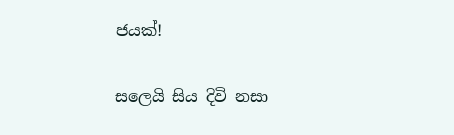ජයක්!

සලෙයි සිය දිවි නසා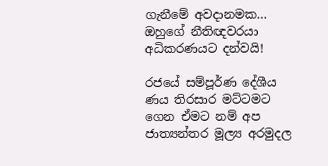ගැනීමේ අවදානමක… ඔහුගේ නීතිඥවරයා අධිකරණයට දන්වයි!

රජයේ සම්පූර්ණ දේශීය ණය තිරසාර මට්ටමට ගෙන ඒමට නම් අප ජාත්‍යන්තර මූල්‍ය අරමුදල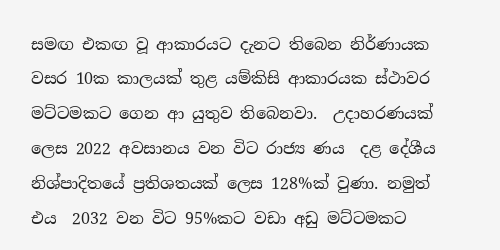සමඟ එකඟ වූ ආකාරයට දැනට තිබෙන නිර්ණායක වසර 10ක කාලයක් තුළ යම්කිසි ආකාරයක ස්ථාවර මට්ටමකට ගෙන ආ යුතුව තිබෙනවා.  උදාහරණයක් ලෙස 2022 අවසානය වන විට රාජ්‍ය ණය  දළ දේශීය නිශ්පාදිතයේ ප්‍රතිශතයක් ලෙස 128%ක් වුණා. නමුත් එය  2032 වන විට 95%කට වඩා අඩු මට්ටමකට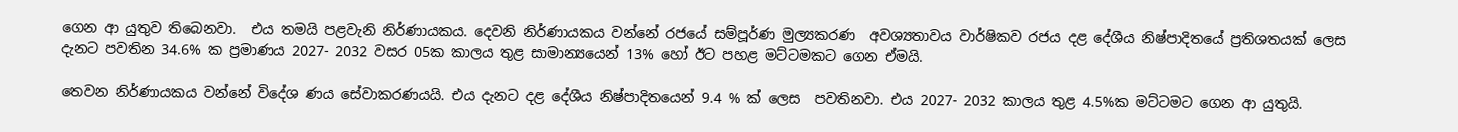ගෙන ආ යුතුව තිබෙනවා.  එය තමයි පළවැනි නිර්ණායකය. දෙවනි නිර්ණායකය වන්නේ රජයේ සම්පූර්ණ මුල්‍යකරණ  අවශ්‍යතාවය වාර්ෂිකව රජය දළ දේශීය නිෂ්පාදිතයේ ප්‍රතිශතයක් ලෙස දැනට පවතින 34.6% ක ප්‍රමාණය 2027- 2032 වසර 05ක කාලය තුළ සාමාන්‍යයෙන් 13% හෝ ඊට පහළ මට්ටමකට ගෙන ඒමයි.

තෙවන නිර්ණායකය වන්නේ විදේශ ණය සේවාකරණයයි. එය දැනට දළ දේශීය නිෂ්පාදිතයෙන් 9.4 % ක් ලෙස  පවතිනවා. එය 2027- 2032 කාලය තුළ 4.5%ක මට්ටමට ගෙන ආ යුතුයි.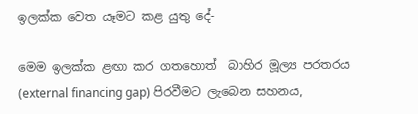ඉලක්ක වෙත යෑමට කළ යුතු දේ-

මෙම ඉලක්ක ළඟා කර ගතහොත්  බාහිර මූල්‍ය පරතරය (external financing gap) පිරවීමට ලැබෙන සහනය,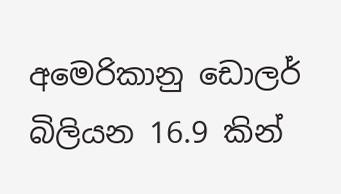අමෙරිකානු ඩොලර් බිලියන 16.9 කින්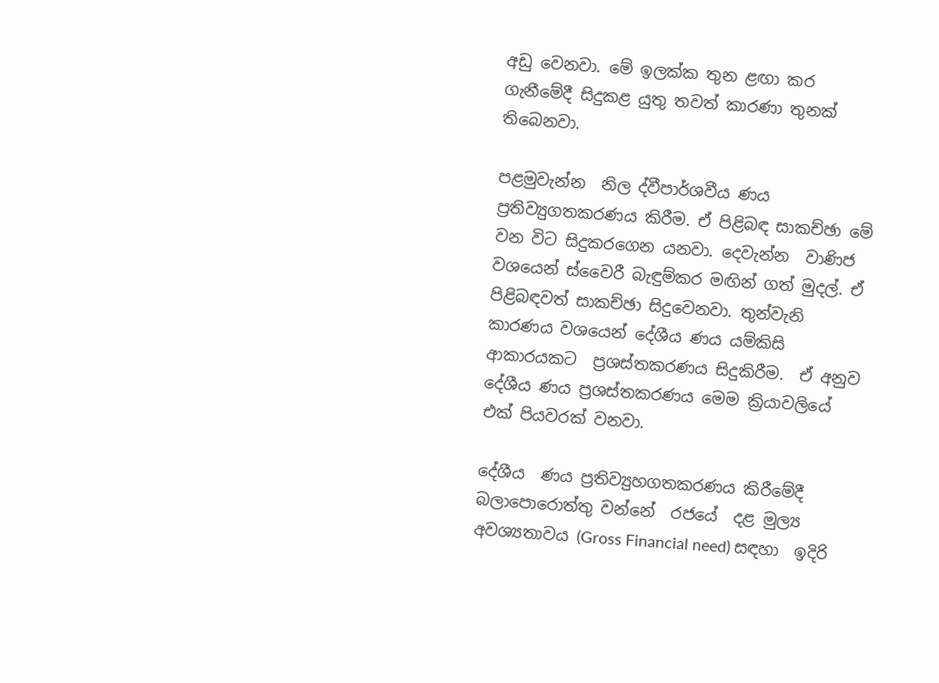අඩු වෙනවා. මේ ඉලක්ක තුන ළඟා කර ගැනීමේදී සිදුකළ යුතු තවත් කාරණා තුනක් තිබෙනවා.

පළමුවැන්න  නිල ද්වීපාර්ශවීය ණය ප්‍රතිව්‍යුගතකරණය කිරීම. ඒ පිළිබඳ සාකච්ඡා මේ වන විට සිදුකරගෙන යනවා. දෙවැන්න  වාණිජ වශයෙන් ස්වෛරී බැඳුම්කර මඟින් ගත් මුදල්. ඒ පිළිබඳවත් සාකච්ඡා සිදුවෙනවා. තුන්වැනි කාරණය වශයෙන් දේශීය ණය යම්කිසි ආකාරයකට  ප්‍රශස්තකරණය සිදුකිරීම.  ඒ අනුව දේශීය ණය ප්‍රශස්තකරණය මෙම ක්‍රියාවලියේ එක් පියවරක් වනවා.

දේශීය  ණය ප්‍රතිව්‍යුහගතකරණය කිරීමේදී බලාපොරොත්තු වන්නේ  රජයේ  දළ මුල්‍ය අවශ්‍යතාවය (Gross Financial need) සඳහා  ඉදිරි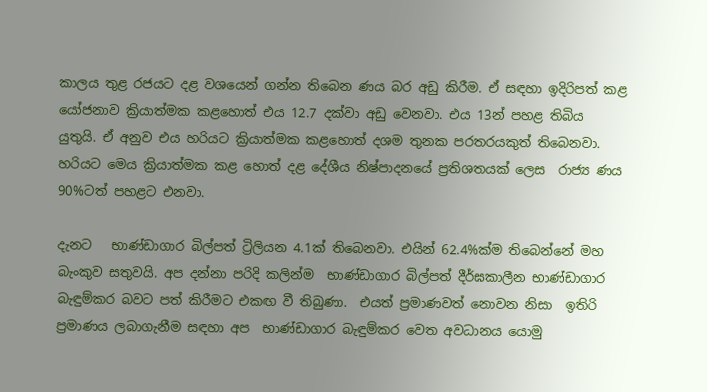කාලය තුළ රජයට දළ වශයෙන් ගන්න තිබෙන ණය බර අඩු කිරීම. ඒ සඳහා ඉදිරිපත් කළ යෝජනාව ක්‍රියාත්මක කළහොත් එය 12.7 දක්වා අඩු වෙනවා. එය 13න් පහළ තිබිය යුතුයි. ඒ අනුව එය හරියට ක්‍රියාත්මක කළහොත් දශම තුනක පරතරයකුත් තිබෙනවා. හරියට මෙය ක්‍රියාත්මක කළ හොත් දළ දේශීය නිෂ්පාදනයේ ප්‍රතිශතයක් ලෙස  රාජ්‍ය ණය  90%ටත් පහළට එනවා.

දැනට   භාණ්ඩාගාර බිල්පත් ට්‍රිලියන 4.1ක් තිබෙනවා. එයින් 62.4%ක්ම තිබෙන්නේ මහ බැංකුව සතුවයි. අප දන්නා පරිදි කලින්ම  භාණ්ඩාගාර බිල්පත් දීර්ඝකාලීන භාණ්ඩාගාර බැඳුම්කර බවට පත් කිරීමට එකඟ වී තිබුණා.  එයත් ප්‍රමාණවත් නොවන නිසා  ඉතිරි ප්‍රමාණය ලබාගැනීම සඳහා අප  භාණ්ඩාගාර බැඳුම්කර වෙත අවධානය යොමු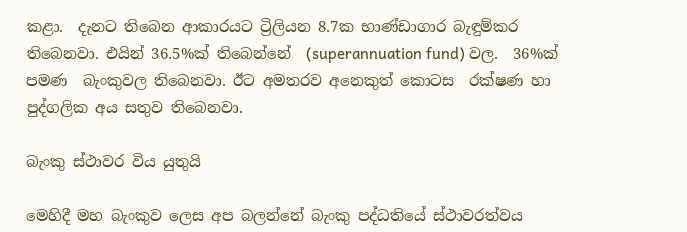කළා.  දැනට තිබෙන ආකාරයට ට්‍රිලියන 8.7ක භාණ්ඩාගාර බැඳුම්කර තිබෙනවා. එයින් 36.5%ක් තිබෙන්නේ  (superannuation fund) වල.  36%ක් පමණ  බැංකුවල තිබෙනවා. ඊට අමතරව අනෙකුත් කොටස  රක්ෂණ හා පුද්ගලික අය සතුව තිබෙනවා.

බැංකු ස්ථාවර විය යුතුයි

මෙහිදී මහ බැංකුව ලෙස අප බලන්නේ බැංකු පද්ධතියේ ස්ථාවරත්වය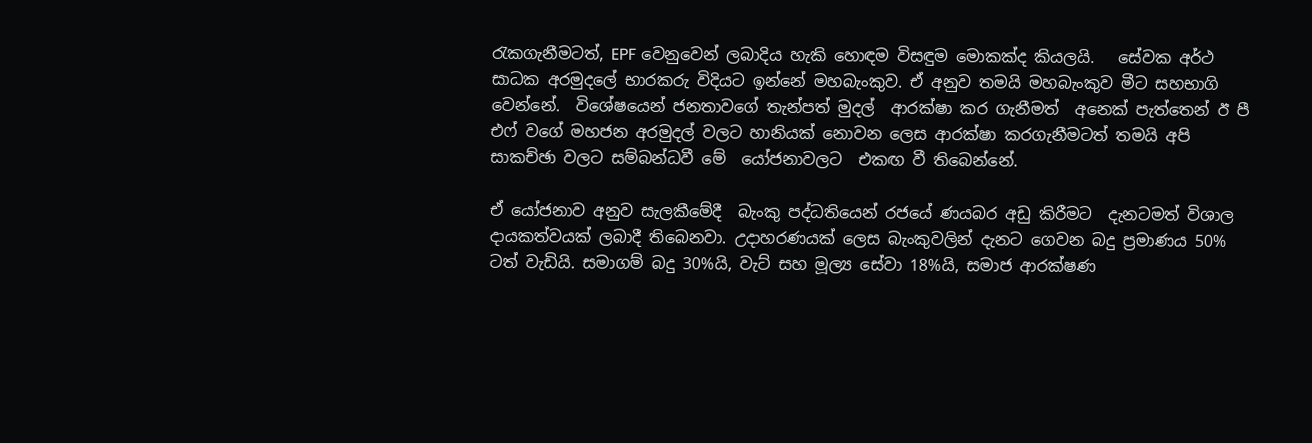රැකගැනීමටත්, EPF වෙනුවෙන් ලබාදිය හැකි හොඳම විසඳුම මොකක්ද කියලයි.   සේවක අර්ථ සාධක අරමුදලේ භාරකරු විදියට ඉන්නේ මහබැංකුව. ඒ අනුව තමයි මහබැංකුව මීට සහභාගි වෙන්නේ.  විශේෂයෙන් ජනතාවගේ තැන්පත් මුදල්  ආරක්ෂා කර ගැනීමත්  අනෙක් පැත්තෙන් ඊ පී එෆ් වගේ මහජන අරමුදල් වලට හානියක් නොවන ලෙස ආරක්ෂා කරගැනීමටත් තමයි අපි සාකච්ඡා වලට සම්බන්ධවී මේ  යෝජනාවලට  එකඟ වී තිබෙන්නේ.

ඒ යෝජනාව අනුව සැලකීමේදී  බැංකු පද්ධතියෙන් රජයේ ණයබර අඩු කිරීමට  දැනටමත් විශාල දායකත්වයක් ලබාදී තිබෙනවා. උදාහරණයක් ලෙස බැංකුවලින් දැනට ගෙවන බදු ප්‍රමාණය 50% ටත් වැඩියි. සමාගම් බදු 30%යි, වැට් සහ මූල්‍ය සේවා 18%යි, සමාජ ආරක්ෂණ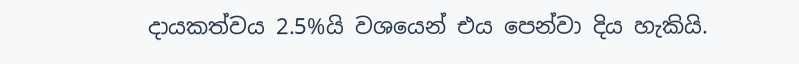දායකත්වය 2.5%යි වශයෙන් එය පෙන්වා දිය හැකියි.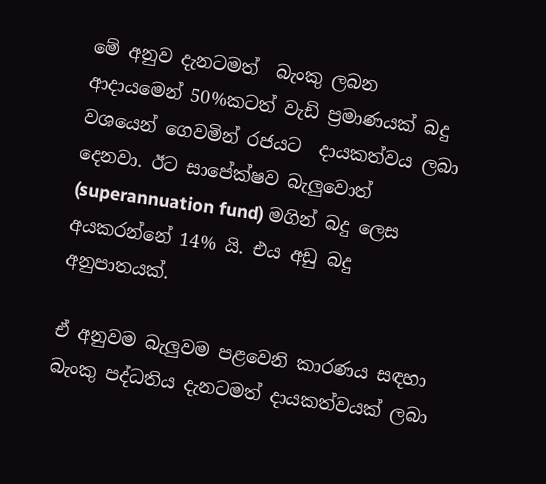මේ අනුව දැනටමත්  බැංකු ලබන  ආදායමෙන් 50%කටත් වැඩි ප්‍රමාණයක් බදු වශයෙන් ගෙවමින් රජයට  දායකත්වය ලබා දෙනවා. ඊට සාපේක්ෂව බැලුවොත්  (superannuation fund) මගින් බදු ලෙස අයකරන්නේ 14% යි. එය අඩු බදු අනුපාතයක්.

ඒ අනුවම බැලුවම පළවෙනි කාරණය සඳහා බැංකු පද්ධතිය දැනටමත් දායකත්වයක් ලබා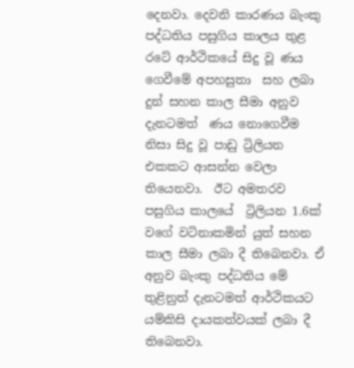දෙනවා. දෙවනි කාරණය බැංකු පද්ධතිය පසුගිය කාලය තුළ රටේ ආර්ථිකයේ සිදු වූ ණය ගෙවීමේ අපහසුතා  සහ ලබා දුන් සහන කාල සීමා අනුව දැනටමත්  ණය නොගෙවීම නිසා සිදු වූ පාඩු ට්‍රිලියන එකකට ආසන්න වෙලා තියෙනවා.  ඊට අමතරව පසුගිය කාලයේ  ට්‍රිලියන 1.6ක් වගේ වටිනාකමින් යුත් සහන කාල සීමා ලබා දී තිබෙනවා. ඒ අනුව බැංකු පද්ධතිය මේ තුළිනුත් දැනටමත් ආර්ථිකයට යම්කිසි දායකත්වයක් ලබා දී තිබෙනවා.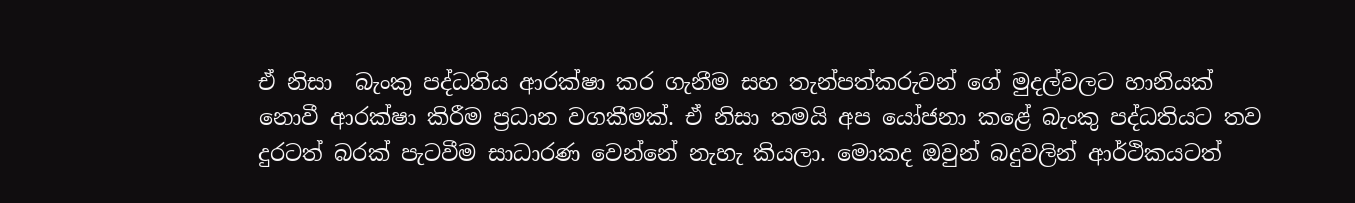ඒ නිසා  බැංකු පද්ධතිය ආරක්ෂා කර ගැනීම සහ තැන්පත්කරුවන් ගේ මුදල්වලට හානියක් නොවී ආරක්ෂා කිරීම ප්‍රධාන වගකීමක්. ඒ නිසා තමයි අප ‍යෝජනා කළේ බැංකු පද්ධතියට තව දුරටත් බරක් පැටවීම සාධාරණ වෙන්නේ නැහැ කියලා. මොකද ඔවුන් බදුවලින් ආර්ථිකයටත්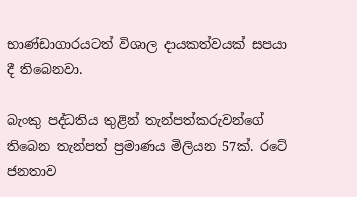භාණ්ඩාගාරයටත් විශාල දායකත්වයක් සපයා දී තිබෙනවා.

බැංකු පද්ධතිය තුළින් තැන්පත්කරුවන්ගේ තිබෙන තැන්පත් ප්‍රමාණය මිලියන 57ක්. රටේ ජනතාව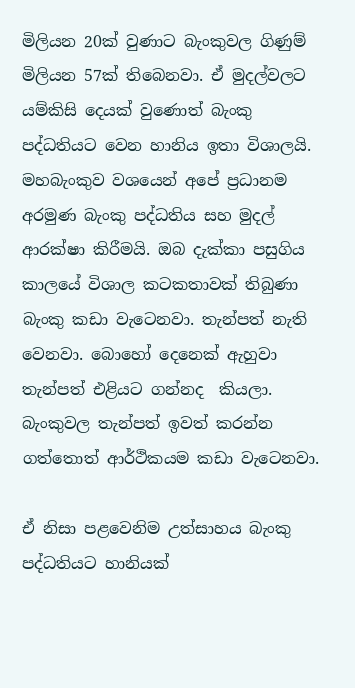මිලියන 20ක් වුණාට බැංකුවල ගිණුම් මිලියන 57ක් තිබෙනවා. ඒ මුදල්වලට යම්කිසි දෙයක් වුණොත් බැංකු පද්ධතියට වෙන හානිය ඉතා විශාලයි. මහබැංකුව වශයෙන් අපේ ප්‍රධානම අරමුණ බැංකු පද්ධතිය සහ මුදල් ආරක්ෂා කිරීමයි. ඔබ දැක්කා පසුගිය කාලයේ විශාල කටකතාවක් තිබුණා බැංකු කඩා වැටෙනවා. තැන්පත් නැති වෙනවා. බොහෝ දෙනෙක් ඇහුවා තැන්පත් එළියට ගන්නද  කියලා. බැංකුවල තැන්පත් ඉවත් කරන්න ගත්තොත් ආර්ථිකයම කඩා වැටෙනවා.

ඒ නිසා පළවෙනිම උත්සාහය බැංකු පද්ධතියට හානියක්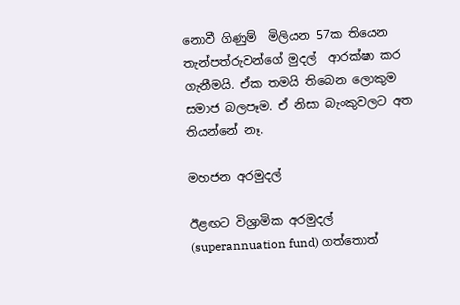නොවී ගිණුම්  මිලියන 57ක තියෙන තැන්පත්රුවන්ගේ මුදල්  ආරක්ෂා කර ගැනීමයි. ඒක තමයි තිබෙන ලොකුම සමාජ බලපෑම. ඒ නිසා බැංකුවලට අත තියන්නේ නෑ.

මහජන අරමුදල්

ඊළඟට විශ්‍රාමික අරමුදල් (superannuation fund) ගත්තොත්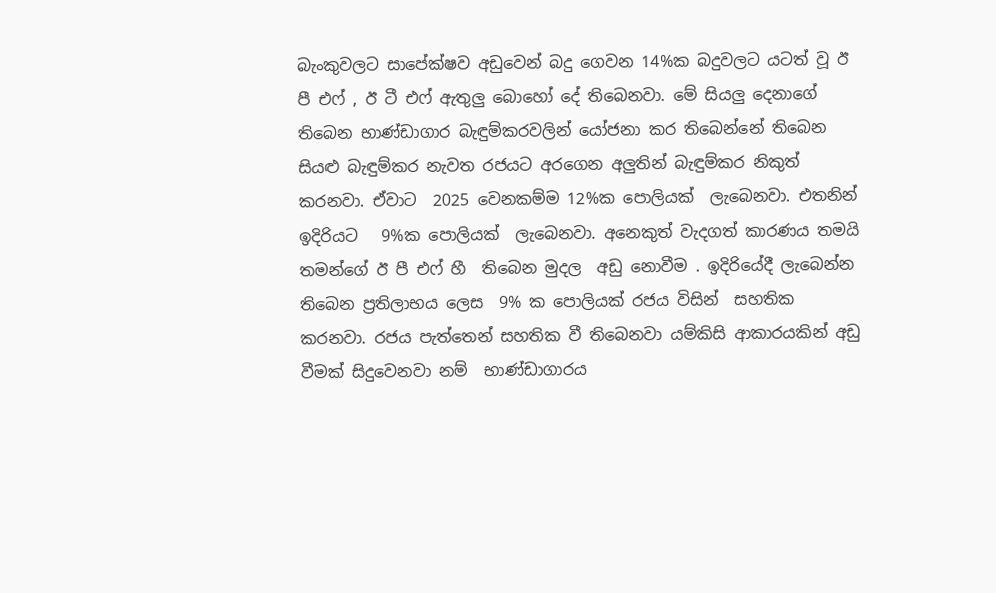බැංකුවලට සාපේක්ෂව අඩුවෙන් බදු ගෙවන 14%ක බදුවලට යටත් වූ ඊ පී එෆ් , ඊ ටී එෆ් ඇතුලු බොහෝ දේ තිබෙනවා. මේ සියලු දෙනාගේ තිබෙන භාණ්ඩාගාර බැඳුම්කරවලින් යෝජනා කර තිබෙන්නේ තිබෙන සියළු බැඳුම්කර නැවත රජයට අරගෙන අලුතින් බැඳුම්කර නිකුත් කරනවා. ඒවාට  2025 වෙනකම්ම 12%ක පොලියක්  ලැබෙනවා. එතනින් ඉදිරියට   9%ක පොලියක්  ලැබෙනවා. අනෙකුත් වැදගත් කාරණය තමයි තමන්ගේ ඊ පී එෆ් හී  තිබෙන මුදල  අඩු නොවීම . ඉදිරියේදී ලැබෙන්න තිබෙන ප්‍රතිලාභය ලෙස  9% ක පොලියක් රජය විසින්  සහතික කරනවා. රජය පැත්තෙන් සහතික වී තිබෙනවා යම්කිසි ආකාරයකින් අඩු වීමක් සිදුවෙනවා නම්  භාණ්ඩාගාරය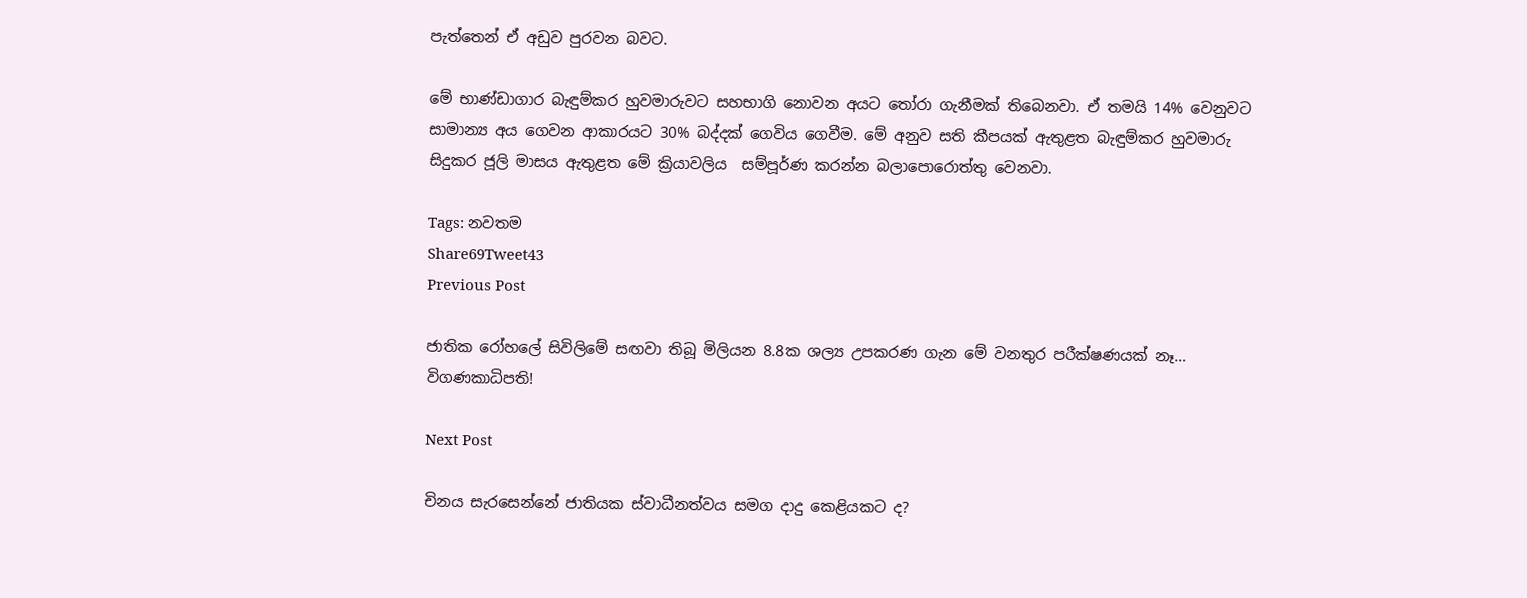පැත්තෙන් ඒ අඩුව පුරවන බවට.

මේ භාණ්ඩාගාර බැඳුම්කර හුවමාරුවට සහභාගි නොවන අයට තෝරා ගැනීමක් තිබෙනවා. ඒ තමයි 14% වෙනුවට සාමාන්‍ය අය ගෙවන ආකාරයට 30% බද්දක් ගෙවිය ගෙවීම. මේ අනුව සති කීපයක් ඇතුළත බැඳුම්කර හුවමාරු සිදුකර ජූලි මාසය ඇතුළත මේ ක්‍රියාවලිය  සම්පූර්ණ කරන්න බලාපොරොත්තු වෙනවා.

Tags: නවතම
Share69Tweet43
Previous Post

ජාතික රෝහලේ සිවිලිමේ සඟවා තිබූ මිලියන 8.8ක ශල්‍ය උපකරණ ගැන මේ වනතුර පරීක්ෂණයක් නෑ… විගණකාධිපති!

Next Post

චිනය සැරසෙන්නේ ජාතියක ස්වාධීනත්වය සමග දාදු කෙළියකට ද?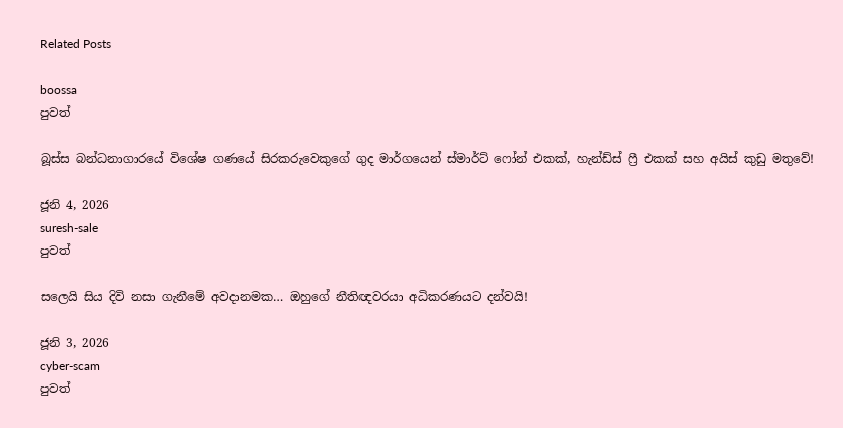Related Posts

boossa
පුවත්

බූස්ස බන්ධනාගාරයේ විශේෂ ගණයේ සිරකරුවෙකුගේ ගුද මාර්ගයෙන් ස්මාර්ට් ෆෝන් එකක්, හැන්ඩ්ස් ෆ්‍රී එකක් සහ අයිස් කුඩු මතුවේ!

ජූනි 4, 2026
suresh-sale
පුවත්

සලෙයි සිය දිවි නසා ගැනීමේ අවදානමක… ඔහුගේ නීතිඥවරයා අධිකරණයට දන්වයි!

ජූනි 3, 2026
cyber-scam
පුවත්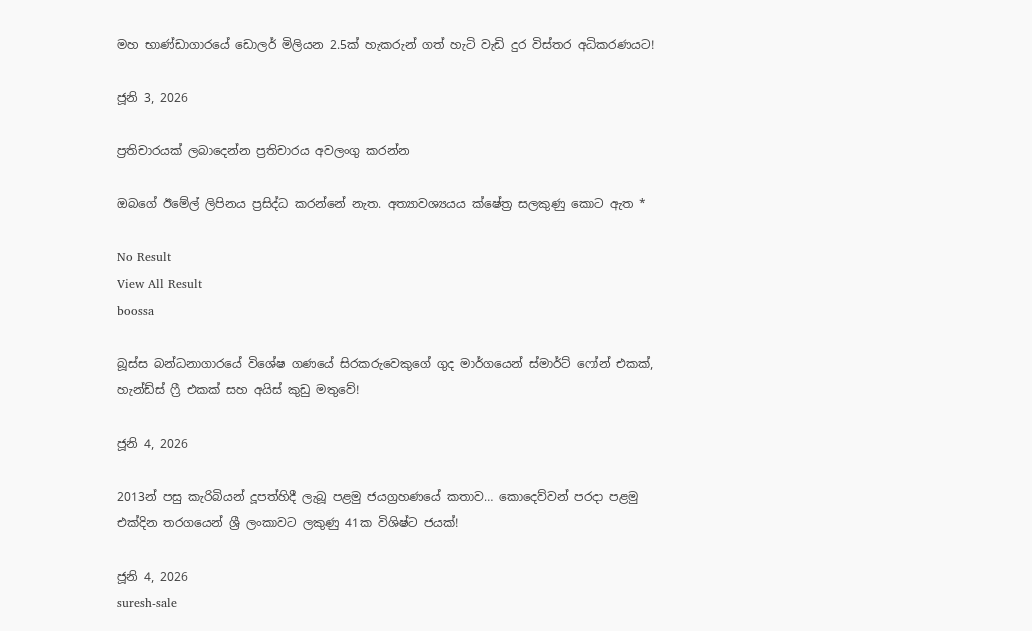මහ භාණ්ඩාගාරයේ ඩොලර් මිලියන 2.5ක් හැකරුන් ගත් හැටි වැඩි දුර විස්තර අධිකරණයට!

ජූනි 3, 2026

ප්‍රතිචාරයක් ලබාදෙන්න ප්‍රතිචාරය අවලංගු කරන්න

ඔබගේ ඊමේල් ලිපිනය ප්‍රසිද්ධ කරන්නේ නැත. අත්‍යාවශ්‍යයය ක්ෂේත්‍ර සලකුණු කොට ඇත *

No Result
View All Result
boossa

බූස්ස බන්ධනාගාරයේ විශේෂ ගණයේ සිරකරුවෙකුගේ ගුද මාර්ගයෙන් ස්මාර්ට් ෆෝන් එකක්, හැන්ඩ්ස් ෆ්‍රී එකක් සහ අයිස් කුඩු මතුවේ!

ජූනි 4, 2026

2013න් පසු කැරිබියන් දූපත්හිදී ලැබූ පළමු ජයග්‍රහණයේ කතාව… කොදෙව්වන් පරදා පළමු එක්දින තරගයෙන් ශ්‍රී ලංකාවට ලකුණු 41ක විශිෂ්ට ජයක්!

ජූනි 4, 2026
suresh-sale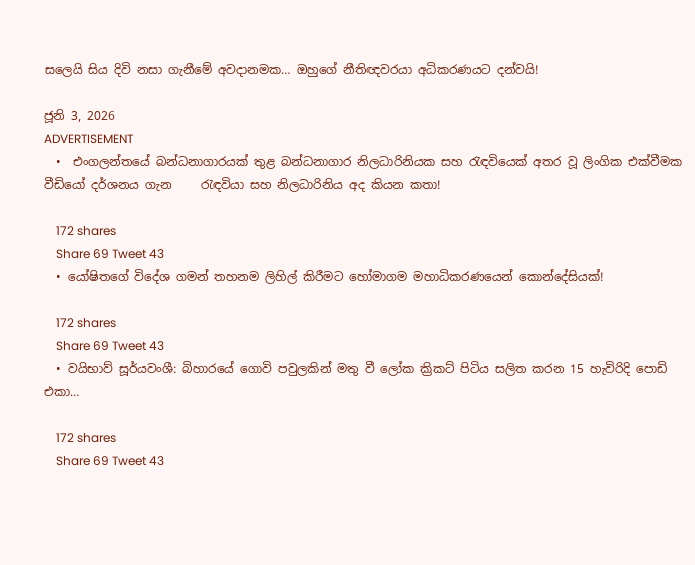සලෙයි සිය දිවි නසා ගැනීමේ අවදානමක… ඔහුගේ නීතිඥවරයා අධිකරණයට දන්වයි!

ජූනි 3, 2026
ADVERTISEMENT
  •  එංගලන්තයේ බන්ධනාගාරයක් තුළ බන්ධනාගාර නිලධාරිනියක සහ රැඳවියෙක් අතර වූ ලිංගික එක්වීමක වීඩියෝ දර්ශනය ගැන     රැඳවියා සහ නිලධාරිනිය අද කියන කතා!

    172 shares
    Share 69 Tweet 43
  • යෝෂිතගේ විදේශ ගමන් තහනම ලිහිල් කිරීමට හෝමාගම මහාධිකරණයෙන් කොන්දේසියක්!

    172 shares
    Share 69 Tweet 43
  • වයිභාව් සූර්යවංශී: බිහාරයේ ගොවි පවුලකින් මතු වී ලෝක ක්‍රිකට් පිටිය සලිත කරන 15 හැවිරිදි පොඩි එකා…

    172 shares
    Share 69 Tweet 43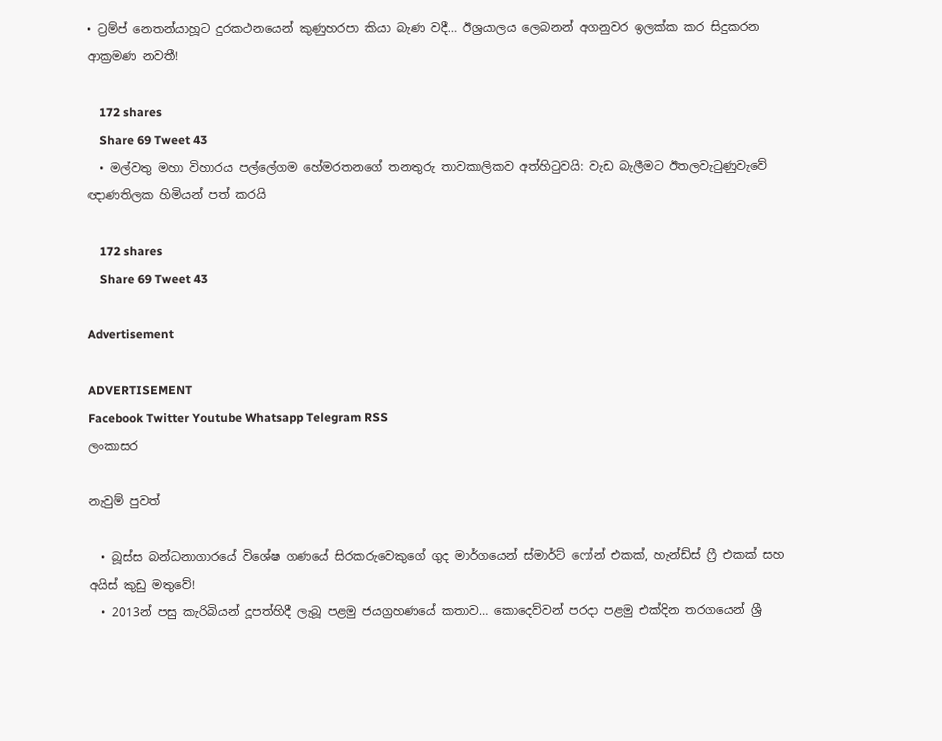• ට්‍රම්ප් නෙතන්යාහූට දුරකථනයෙන් කුණුහරපා කියා බැණ වදී… ඊශ්‍රයාලය ලෙබනන් අගනුවර ඉලක්ක කර සිදුකරන ආක්‍රමණ නවතී!

    172 shares
    Share 69 Tweet 43
  • මල්වතු මහා විහාරය පල්ලේගම හේමරතනගේ තනතුරු තාවකාලිකව අත්හිටුවයි: වැඩ බැලීමට ඊතලවැටුණුවැවේ ඥාණතිලක හිමියන් පත් කරයි

    172 shares
    Share 69 Tweet 43

Advertisement

ADVERTISEMENT
Facebook Twitter Youtube Whatsapp Telegram RSS
ලංකාසර

නැවුම් පුවත්

  • බූස්ස බන්ධනාගාරයේ විශේෂ ගණයේ සිරකරුවෙකුගේ ගුද මාර්ගයෙන් ස්මාර්ට් ෆෝන් එකක්, හැන්ඩ්ස් ෆ්‍රී එකක් සහ අයිස් කුඩු මතුවේ!
  • 2013න් පසු කැරිබියන් දූපත්හිදී ලැබූ පළමු ජයග්‍රහණයේ කතාව… කොදෙව්වන් පරදා පළමු එක්දින තරගයෙන් ශ්‍රී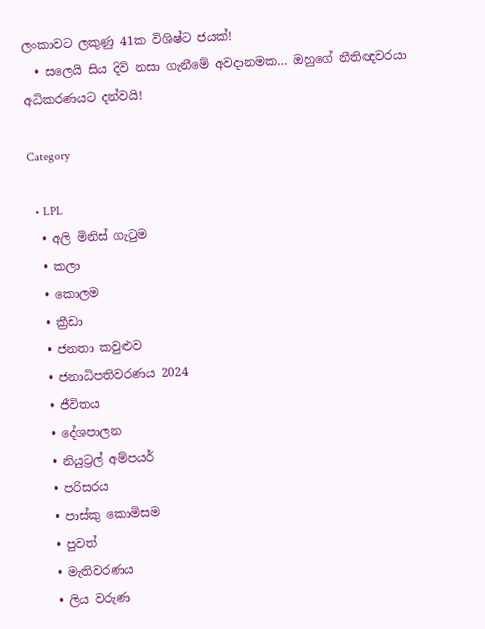ලංකාවට ලකුණු 41ක විශිෂ්ට ජයක්!
  • සලෙයි සිය දිවි නසා ගැනීමේ අවදානමක… ඔහුගේ නීතිඥවරයා අධිකරණයට දන්වයි!

Category

  • LPL
  • අලි මිනිස් ගැටුම
  • කලා
  • කොලම
  • ක්‍රීඩා
  • ජනතා කවුළුව
  • ජනාධිපතිවරණය 2024
  • ජීවිතය
  • දේශපාලන
  • නියුට්‍රල් අම්පයර්
  • පරිසරය
  • පාස්කු කොමිසම
  • පුවත්
  • මැතිවරණය
  • ලිය වරුණ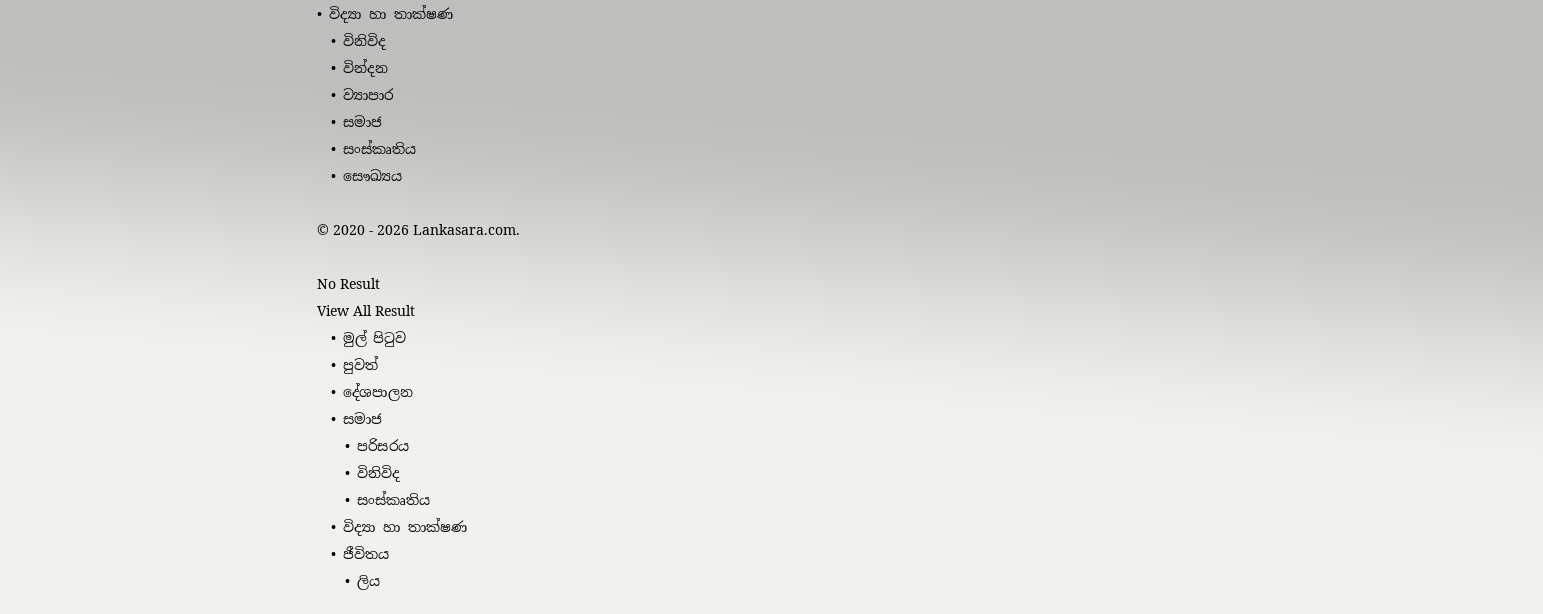• විද්‍යා හා තාක්ෂණ
  • විනිවිද
  • වින්දන
  • ව්‍යාපාර
  • සමාජ
  • සංස්කෘතිය
  • සෞඛ්‍යය

© 2020 - 2026 Lankasara.com.

No Result
View All Result
  • මුල් පිටුව
  • පුවත්
  • දේශපාලන
  • සමාජ
    • පරිසරය
    • විනිවිද
    • සංස්කෘතිය
  • විද්‍යා හා තාක්ෂණ
  • ජීවිතය
    • ලිය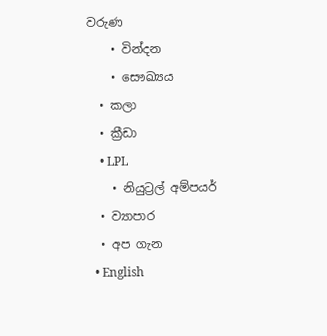වරුණ
    • වින්දන
    • සෞඛ්‍යය
  • කලා
  • ක්‍රීඩා
    • LPL
    • නියුට්‍රල් අම්පයර්
  • ව්‍යාපාර
  • අප ගැන
  • English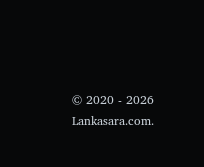© 2020 - 2026 Lankasara.com.